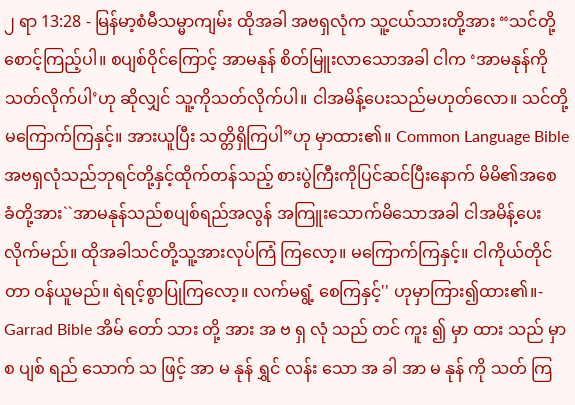၂ ရာ 13:28 - မြန်မာ့စံမီသမ္မာကျမ်း ထိုအခါ အဗရှလုံက သူ့ငယ်သားတို့အား “သင်တို့ စောင့်ကြည့်ပါ။ စပျစ်ဝိုင်ကြောင့် အာမနုန် စိတ်မြူးလာသောအခါ ငါက ‘အာမနုန်ကို သတ်လိုက်ပါ’ဟု ဆိုလျှင် သူ့ကိုသတ်လိုက်ပါ။ ငါအမိန့်ပေးသည်မဟုတ်လော။ သင်တို့မကြောက်ကြနှင့်။ အားယူပြီး သတ္တိရှိကြပါ”ဟု မှာထား၏။ Common Language Bible အဗရှလုံသည်ဘုရင်တို့နှင့်ထိုက်တန်သည့် စားပွဲကြီးကိုပြင်ဆင်ပြီးနောက် မိမိ၏အစေ ခံတို့အား``အာမနုန်သည်စပျစ်ရည်အလွန် အကြူးသောက်မိသောအခါ ငါအမိန့်ပေး လိုက်မည်။ ထိုအခါသင်တို့သူ့အားလုပ်ကြံ ကြလော့။ မကြောက်ကြနှင့်။ ငါကိုယ်တိုင်တာ ဝန်ယူမည်။ ရဲရင့်စွာပြုကြလော့။ လက်မရွံ့ စေကြနှင့်'' ဟုမှာကြား၍ထား၏။- Garrad Bible အိမ် တော် သား တို့ အား အ ဗ ရှ လုံ သည် တင် ကူး ၍ မှာ ထား သည် မှာ စ ပျစ် ရည် သောက် သ ဖြင့် အာ မ နုန် ရွှင် လန်း သော အ ခါ အာ မ နုန် ကို သတ် ကြ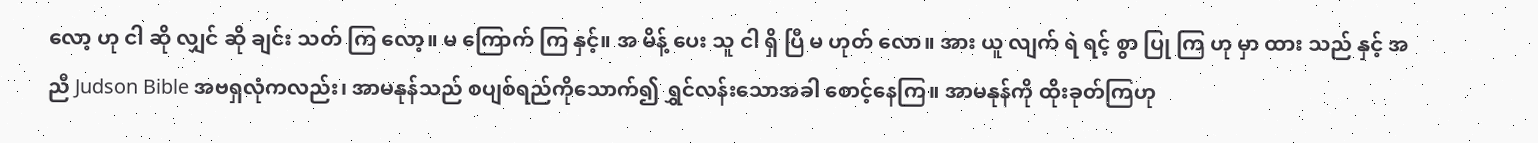လော့ ဟု ငါ ဆို လျှင် ဆို ချင်း သတ် ကြ လော့။ မ ကြောက် ကြ နှင့်။ အ မိန့် ပေး သူ ငါ ရှိ ပြီ မ ဟုတ် လော။ အား ယူ လျက် ရဲ ရင့် စွာ ပြု ကြ ဟု မှာ ထား သည် နှင့် အ ညီ Judson Bible အဗရှလုံကလည်း၊ အာမနုန်သည် စပျစ်ရည်ကိုသောက်၍ ရွှင်လန်းသောအခါ စောင့်နေကြ။ အာမနုန်ကို ထိုးခုတ်ကြဟု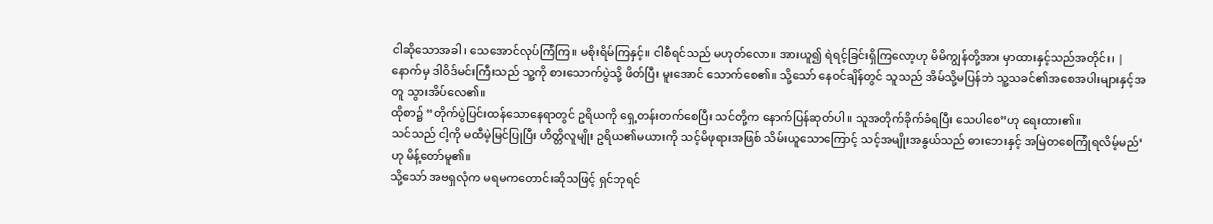ငါဆိုသောအခါ၊ သေအောင်လုပ်ကြံကြ။ မစိုးရိမ်ကြနှင့်။ ငါစီရင်သည် မဟုတ်လော။ အားယူ၍ ရဲရင့်ခြင်းရှိကြလော့ဟု မိမိကျွန်တို့အား မှာထားနှင့်သည်အတိုင်း၊ |
နောက်မှ ဒါဝိဒ်မင်းကြီးသည် သူ့ကို စားသောက်ပွဲသို့ ဖိတ်ပြီး မူးအောင် သောက်စေ၏။ သို့သော် နေဝင်ချိန်တွင် သူသည် အိမ်သို့မပြန်ဘဲ သူ့သခင်၏အစေအပါးများနှင့်အတူ သွားအိပ်လေ၏။
ထိုစာ၌ “တိုက်ပွဲပြင်းထန်သောနေရာတွင် ဥရိယကို ရှေ့တန်းတက်စေပြီး သင်တို့က နောက်ပြန်ဆုတ်ပါ။ သူအတိုက်ခိုက်ခံရပြီး သေပါစေ”ဟု ရေးထား၏။
သင်သည် ငါ့ကို မထီမဲ့မြင်ပြုပြီး ဟိတ္တိလူမျိုး ဥရိယ၏မယားကို သင့်မိဖုရားအဖြစ် သိမ်းယူသောကြောင့် သင့်အမျိုးအနွယ်သည် ဓားဘေးနှင့် အမြဲတစေကြုံရလိမ့်မည်’ဟု မိန့်တော်မူ၏။
သို့သော် အဗရှလုံက မရမကတောင်းဆိုသဖြင့် ရှင်ဘုရင်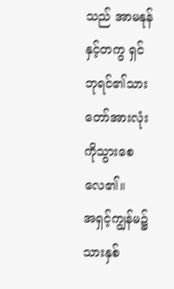သည် အာမနုန်နှင့်တကွ ရှင်ဘုရင်၏သားတော်အားလုံးကိုသွားစေလေ၏။
အရှင့်ကျွန်မ၌ သားနှစ်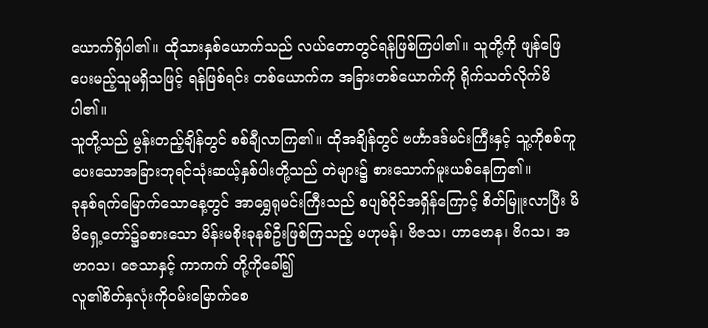ယောက်ရှိပါ၏။ ထိုသားနှစ်ယောက်သည် လယ်တောတွင်ရန်ဖြစ်ကြပါ၏။ သူတို့ကို ဖျန်ဖြေပေးမည့်သူမရှိသဖြင့် ရန်ဖြစ်ရင်း တစ်ယောက်က အခြားတစ်ယောက်ကို ရိုက်သတ်လိုက်မိပါ၏။
သူတို့သည် မွန်းတည့်ချိန်တွင် စစ်ချီလာကြ၏။ ထိုအချိန်တွင် ဗင်္ဟာဒဒ်မင်းကြီးနှင့် သူ့ကိုစစ်ကူပေးသောအခြားဘုရင်သုံးဆယ့်နှစ်ပါးတို့သည် တဲများ၌ စားသောက်မူးယစ်နေကြ၏။
ခုနစ်ရက်မြောက်သောနေ့တွင် အာရွှေရုမင်းကြီးသည် စပျစ်ဝိုင်အရှိန်ကြောင့် စိတ်မြူးလာပြီး မိမိရှေ့တော်၌ခစားသော မိန်းမစိုးခုနစ်ဦးဖြစ်ကြသည့် မဟုမန်၊ ဗိဇသ၊ ဟာဗောန၊ ဗိဂသ၊ အဗာဂသ၊ ဇေသာနှင့် ကာကက် တို့ကိုခေါ်၍
လူ၏စိတ်နှလုံးကိုဝမ်းမြောက်စေ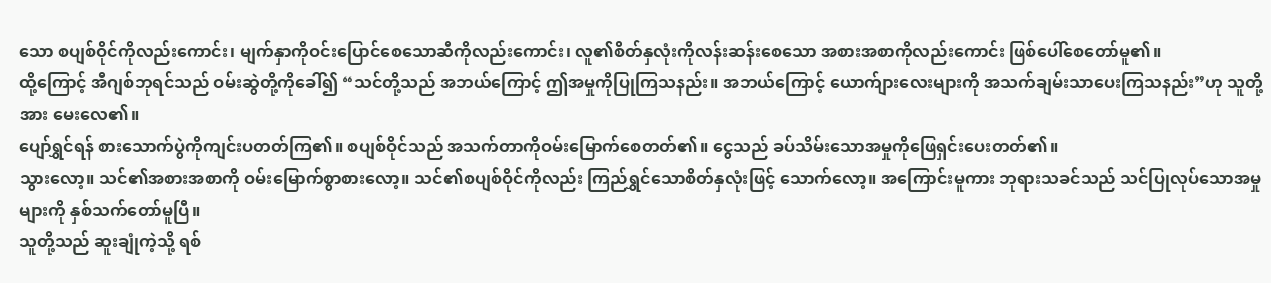သော စပျစ်ဝိုင်ကိုလည်းကောင်း၊ မျက်နှာကိုဝင်းပြောင်စေသောဆီကိုလည်းကောင်း၊ လူ၏စိတ်နှလုံးကိုလန်းဆန်းစေသော အစားအစာကိုလည်းကောင်း ဖြစ်ပေါ်စေတော်မူ၏။
ထို့ကြောင့် အီဂျစ်ဘုရင်သည် ဝမ်းဆွဲတို့ကိုခေါ်၍ “သင်တို့သည် အဘယ်ကြောင့် ဤအမှုကိုပြုကြသနည်း။ အဘယ်ကြောင့် ယောက်ျားလေးများကို အသက်ချမ်းသာပေးကြသနည်း”ဟု သူတို့အား မေးလေ၏။
ပျော်ရွှင်ရန် စားသောက်ပွဲကိုကျင်းပတတ်ကြ၏။ စပျစ်ဝိုင်သည် အသက်တာကိုဝမ်းမြောက်စေတတ်၏။ ငွေသည် ခပ်သိမ်းသောအမှုကိုဖြေရှင်းပေးတတ်၏။
သွားလော့။ သင်၏အစားအစာကို ဝမ်းမြောက်စွာစားလော့။ သင်၏စပျစ်ဝိုင်ကိုလည်း ကြည်ရွှင်သောစိတ်နှလုံးဖြင့် သောက်လော့။ အကြောင်းမူကား ဘုရားသခင်သည် သင်ပြုလုပ်သောအမှုများကို နှစ်သက်တော်မူပြီ။
သူတို့သည် ဆူးချုံကဲ့သို့ ရစ်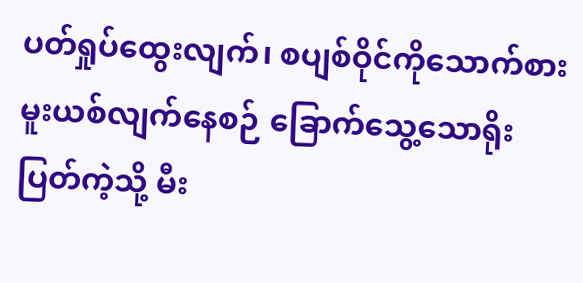ပတ်ရှုပ်ထွေးလျက်၊ စပျစ်ဝိုင်ကိုသောက်စားမူးယစ်လျက်နေစဉ် ခြောက်သွေ့သောရိုးပြတ်ကဲ့သို့ မီး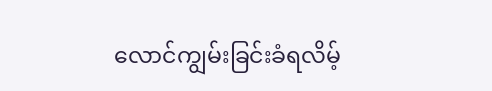လောင်ကျွမ်းခြင်းခံရလိမ့်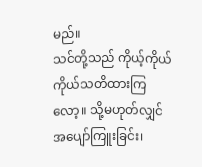မည်။
သင်တို့သည် ကိုယ့်ကိုယ်ကိုယ်သတိထားကြလော့။ သို့မဟုတ်လျှင် အပျော်ကြူးခြင်း၊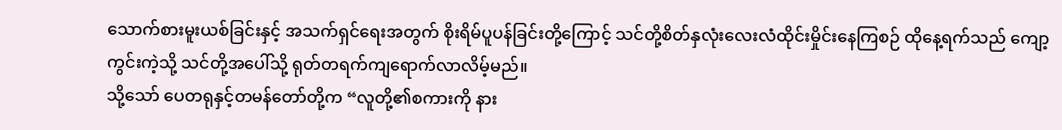သောက်စားမူးယစ်ခြင်းနှင့် အသက်ရှင်ရေးအတွက် စိုးရိမ်ပူပန်ခြင်းတို့ကြောင့် သင်တို့စိတ်နှလုံးလေးလံထိုင်းမှိုင်းနေကြစဉ် ထိုနေ့ရက်သည် ကျော့ကွင်းကဲ့သို့ သင်တို့အပေါ်သို့ ရုတ်တရက်ကျရောက်လာလိမ့်မည်။
သို့သော် ပေတရုနှင့်တမန်တော်တို့က “လူတို့၏စကားကို နား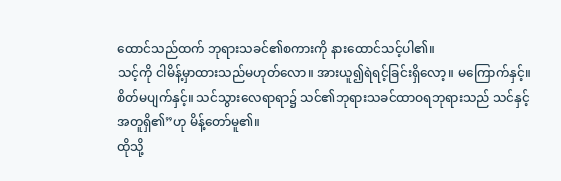ထောင်သည်ထက် ဘုရားသခင်၏စကားကို နားထောင်သင့်ပါ၏။
သင့်ကို ငါမိန့်မှာထားသည်မဟုတ်လော။ အားယူ၍ရဲရင့်ခြင်းရှိလော့။ မကြောက်နှင့်။ စိတ်မပျက်နှင့်။ သင်သွားလေရာရာ၌ သင်၏ဘုရားသခင်ထာဝရဘုရားသည် သင်နှင့်အတူရှိ၏”ဟု မိန့်တော်မူ၏။
ထိုသို့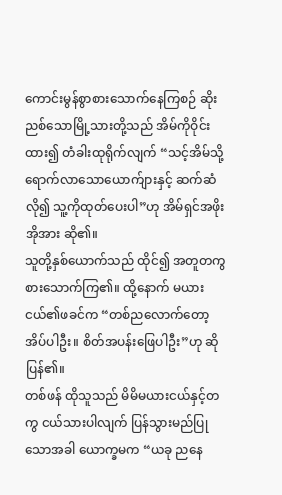ကောင်းမွန်စွာစားသောက်နေကြစဉ် ဆိုးညစ်သောမြို့သားတို့သည် အိမ်ကိုဝိုင်းထား၍ တံခါးထုရိုက်လျက် “သင့်အိမ်သို့ရောက်လာသောယောက်ျားနှင့် ဆက်ဆံလို၍ သူ့ကိုထုတ်ပေးပါ”ဟု အိမ်ရှင်အဖိုးအိုအား ဆို၏။
သူတို့နှစ်ယောက်သည် ထိုင်၍ အတူတကွစားသောက်ကြ၏။ ထို့နောက် မယားငယ်၏ဖခင်က “တစ်ညလောက်တော့အိပ်ပါဦး။ စိတ်အပန်းဖြေပါဦး”ဟု ဆိုပြန်၏။
တစ်ဖန် ထိုသူသည် မိမိမယားငယ်နှင့်တကွ ငယ်သားပါလျက် ပြန်သွားမည်ပြုသောအခါ ယောက္ခမက “ယခု ညနေ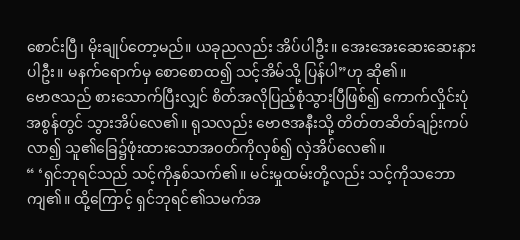စောင်းပြီ၊ မိုးချုပ်တော့မည်။ ယခုညလည်း အိပ်ပါဦး။ အေးအေးဆေးဆေးနားပါဦး။ မနက်ရောက်မှ စောစောထ၍ သင့်အိမ်သို့ ပြန်ပါ”ဟု ဆို၏။
ဗောဇသည် စားသောက်ပြီးလျှင် စိတ်အလိုပြည့်စုံသွားပြီဖြစ်၍ ကောက်လှိုင်းပုံအစွန်တွင် သွားအိပ်လေ၏။ ရုသလည်း ဗောဇအနီးသို့ တိတ်တဆိတ်ချဉ်းကပ်လာ၍ သူ၏ခြေ၌ဖုံးထားသောအဝတ်ကိုလှစ်၍ လှဲအိပ်လေ၏။
“ ‘ရှင်ဘုရင်သည် သင့်ကိုနှစ်သက်၏။ မင်းမှုထမ်းတို့လည်း သင့်ကိုသဘောကျ၏။ ထို့ကြောင့် ရှင်ဘုရင်၏သမက်အ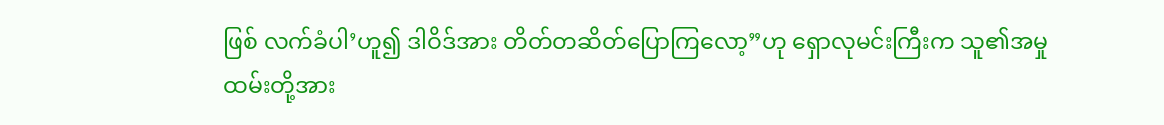ဖြစ် လက်ခံပါ’ဟူ၍ ဒါဝိဒ်အား တိတ်တဆိတ်ပြောကြလော့”ဟု ရှောလုမင်းကြီးက သူ၏အမှုထမ်းတို့အား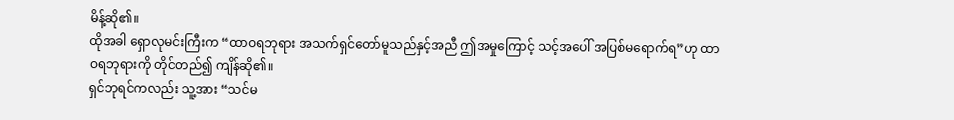မိန့်ဆို၏။
ထိုအခါ ရှောလုမင်းကြီးက “ထာဝရဘုရား အသက်ရှင်တော်မူသည်နှင့်အညီ ဤအမှုကြောင့် သင့်အပေါ် အပြစ်မရောက်ရ”ဟု ထာဝရဘုရားကို တိုင်တည်၍ ကျိန်ဆို၏။
ရှင်ဘုရင်ကလည်း သူ့အား “သင်မ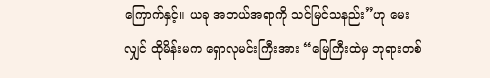ကြောက်နှင့်။ ယခု အဘယ်အရာကို သင်မြင်သနည်း”ဟု မေးလျှင် ထိုမိန်းမက ရှောလုမင်းကြီးအား “မြေကြီးထဲမှ ဘုရားတစ်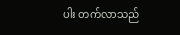ပါး တက်လာသည်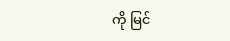ကို မြင်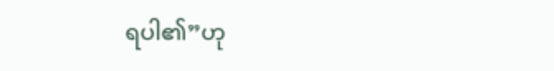ရပါ၏”ဟု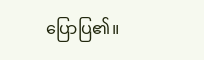ပြောပြ၏။